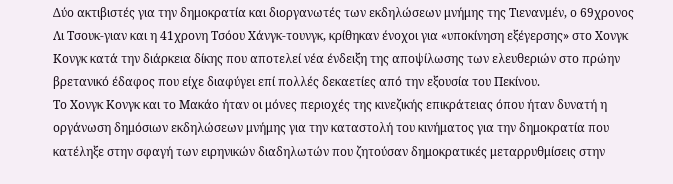Δύο ακτιβιστές για την δημοκρατία και διοργανωτές των εκδηλώσεων μνήμης της Τιενανμέν, ο 69χρονος Λι Τσουκ-γιαν και η 41χρονη Τσόου Χάνγκ-τουνγκ, κρίθηκαν ένοχοι για «υποκίνηση εξέγερσης» στο Χονγκ Κονγκ κατά την διάρκεια δίκης που αποτελεί νέα ένδειξη της αποψίλωσης των ελευθεριών στο πρώην βρετανικό έδαφος που είχε διαφύγει επί πολλές δεκαετίες από την εξουσία του Πεκίνου.
Το Χονγκ Κονγκ και το Μακάο ήταν οι μόνες περιοχές της κινεζικής επικράτειας όπου ήταν δυνατή η οργάνωση δημόσιων εκδηλώσεων μνήμης για την καταστολή του κινήματος για την δημοκρατία που κατέληξε στην σφαγή των ειρηνικών διαδηλωτών που ζητούσαν δημοκρατικές μεταρρυθμίσεις στην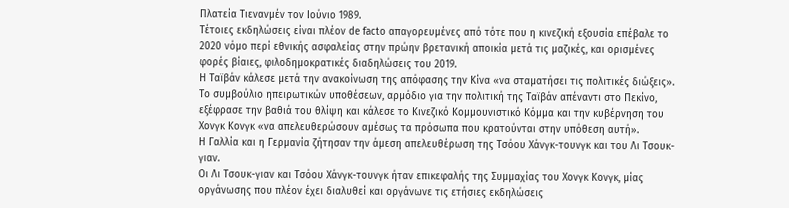Πλατεία Τιενανμέν τον Ιούνιο 1989.
Τέτοιες εκδηλώσεις είναι πλέον de facto απαγορευμένες από τότε που η κινεζική εξουσία επέβαλε το 2020 νόμο περί εθνικής ασφαλείας στην πρώην βρετανική αποικία μετά τις μαζικές, και ορισμένες φορές βίαιες, φιλοδημοκρατικές διαδηλώσεις του 2019.
Η Ταϊβάν κάλεσε μετά την ανακοίνωση της απόφασης την Κίνα «να σταματήσει τις πολιτικές διώξεις». Το συμβούλιο ηπειρωτικών υποθέσεων, αρμόδιο για την πολιτική της Ταϊβάν απέναντι στο Πεκίνο, εξέφρασε την βαθιά του θλίψη και κάλεσε το Κινεζικό Κομμουνιστικό Κόμμα και την κυβέρνηση του Χονγκ Κονγκ «να απελευθερώσουν αμέσως τα πρόσωπα που κρατούνται στην υπόθεση αυτή».
Η Γαλλία και η Γερμανία ζήτησαν την άμεση απελευθέρωση της Τσόου Χάνγκ-τουνγκ και του Λι Τσουκ-γιαν.
Οι Λι Τσουκ-γιαν και Τσόου Χάνγκ-τουνγκ ήταν επικεφαλής της Συμμαχίας του Χονγκ Κονγκ, μίας οργάνωσης που πλέον έχει διαλυθεί και οργάνωνε τις ετήσιες εκδηλώσεις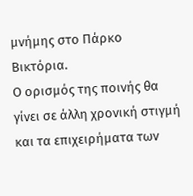μνήμης στο Πάρκο Βικτόρια.
Ο ορισμός της ποινής θα γίνει σε άλλη χρονική στιγμή και τα επιχειρήματα των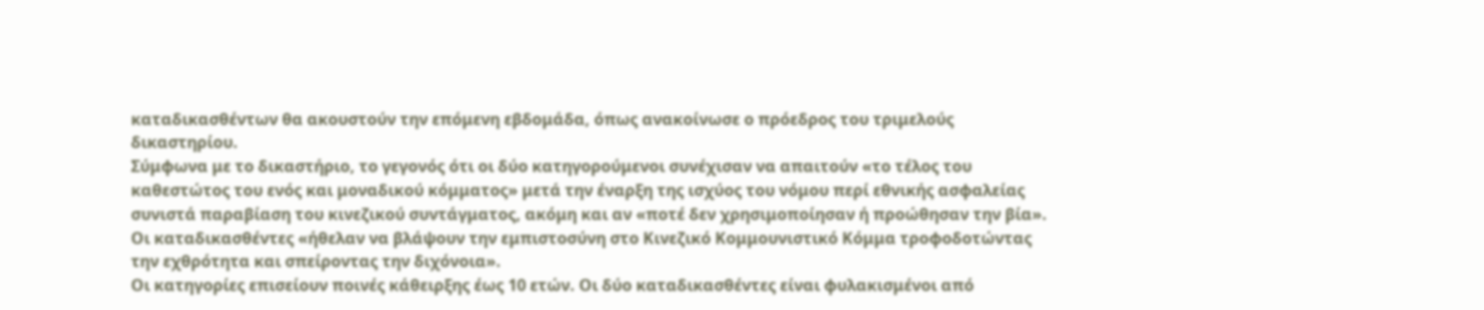καταδικασθέντων θα ακουστούν την επόμενη εβδομάδα, όπως ανακοίνωσε ο πρόεδρος του τριμελούς δικαστηρίου.
Σύμφωνα με το δικαστήριο, το γεγονός ότι οι δύο κατηγορούμενοι συνέχισαν να απαιτούν «το τέλος του καθεστώτος του ενός και μοναδικού κόμματος» μετά την έναρξη της ισχύος του νόμου περί εθνικής ασφαλείας συνιστά παραβίαση του κινεζικού συντάγματος, ακόμη και αν «ποτέ δεν χρησιμοποίησαν ή προώθησαν την βία».
Οι καταδικασθέντες «ήθελαν να βλάψουν την εμπιστοσύνη στο Κινεζικό Κομμουνιστικό Κόμμα τροφοδοτώντας την εχθρότητα και σπείροντας την διχόνοια».
Οι κατηγορίες επισείουν ποινές κάθειρξης έως 10 ετών. Οι δύο καταδικασθέντες είναι φυλακισμένοι από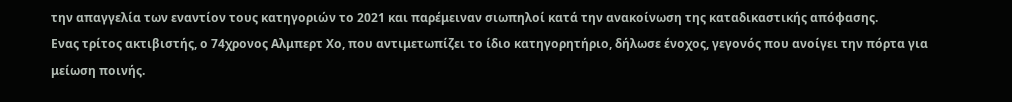την απαγγελία των εναντίον τους κατηγοριών το 2021 και παρέμειναν σιωπηλοί κατά την ανακοίνωση της καταδικαστικής απόφασης.
Ενας τρίτος ακτιβιστής, ο 74χρονος Αλμπερτ Χο, που αντιμετωπίζει το ίδιο κατηγορητήριο, δήλωσε ένοχος, γεγονός που ανοίγει την πόρτα για μείωση ποινής.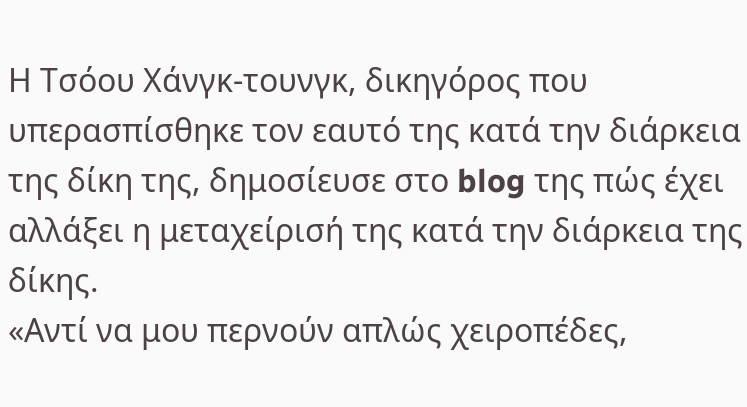Η Τσόου Χάνγκ-τουνγκ, δικηγόρος που υπερασπίσθηκε τον εαυτό της κατά την διάρκεια της δίκη της, δημοσίευσε στο blog της πώς έχει αλλάξει η μεταχείρισή της κατά την διάρκεια της δίκης.
«Αντί να μου περνούν απλώς χειροπέδες,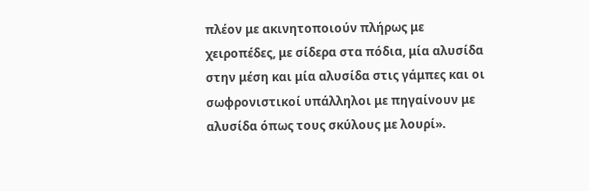πλέον με ακινητοποιούν πλήρως με χειροπέδες, με σίδερα στα πόδια, μία αλυσίδα στην μέση και μία αλυσίδα στις γάμπες και οι σωφρονιστικοί υπάλληλοι με πηγαίνουν με αλυσίδα όπως τους σκύλους με λουρί».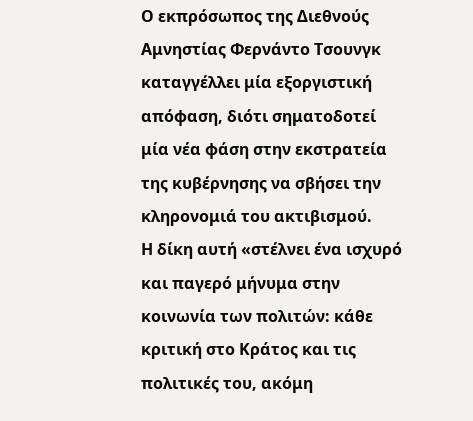Ο εκπρόσωπος της Διεθνούς Αμνηστίας Φερνάντο Τσουνγκ καταγγέλλει μία εξοργιστική απόφαση, διότι σηματοδοτεί μία νέα φάση στην εκστρατεία της κυβέρνησης να σβήσει την κληρονομιά του ακτιβισμού.
Η δίκη αυτή «στέλνει ένα ισχυρό και παγερό μήνυμα στην κοινωνία των πολιτών: κάθε κριτική στο Κράτος και τις πολιτικές του, ακόμη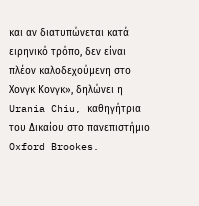και αν διατυπώνεται κατά ειρηνικό τρόπο, δεν είναι πλέον καλοδεχούμενη στο Χονγκ Κονγκ», δηλώνει η Urania Chiu, καθηγήτρια του Δικαίου στο πανεπιστήμιο Oxford Brookes.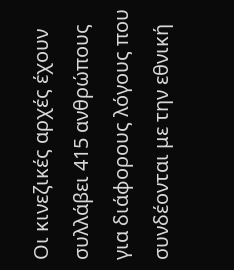Οι κινεζικές αρχές έχουν συλλάβει 415 ανθρώπους για διάφορους λόγους που συνδέονται με την εθνική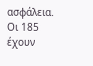ασφάλεια. Οι 185 έχουν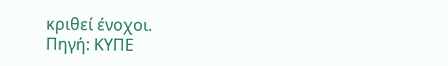κριθεί ένοχοι.
Πηγή: ΚΥΠΕ